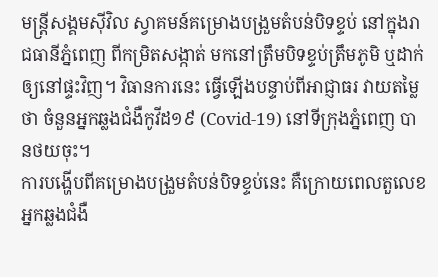មន្ត្រីសង្គមស៊ីវិល ស្វាគមន៍គម្រោងបង្រួមតំបន់បិទខ្ទប់ នៅក្នុងរាជធានីភ្នំពេញ ពីកម្រិតសង្កាត់ មកនៅត្រឹមបិទខ្ទប់ត្រឹមភូមិ ឬដាក់ឲ្យនៅផ្ទះវិញ។ វិធានការនេះ ធ្វើឡើងបន្ទាប់ពីអាជ្ញាធរ វាយតម្លៃថា ចំនួនអ្នកឆ្លងជំងឺកូវីដ១៩ (Covid-19) នៅទីក្រុងភ្នំពេញ បានថយចុះ។
ការបង្ហើបពីគម្រោងបង្រួមតំបន់បិទខ្ទប់នេះ គឺក្រោយពេលតួលេខអ្នកឆ្លងជំងឺ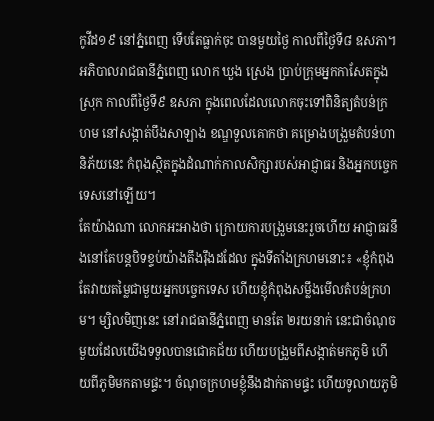កូវីដ១៩ នៅភ្នំពេញ ទើបតែធ្លាក់ចុះ បានមួយថ្ងៃ កាលពីថ្ងៃទី៨ ឧសភា។ អភិបាលរាជធានីភ្នំពេញ លោក ឃួង ស្រេង ប្រាប់ក្រុមអ្នកកាសែតក្នុងស្រុក កាលពីថ្ងៃទី៩ ឧសភា ក្នុងពេលដែលលោកចុះទៅពិនិត្យតំបន់ក្រហម នៅសង្កាត់បឹងសាឡាង ខណ្ឌទួលគោកថា គម្រោងបង្រួមតំបន់ហានិភ័យនេះ កំពុងស្ថិតក្នុងដំណាក់កាលសិក្សារបស់អាជ្ញាធរ និងអ្នកបច្ចេកទេសនៅឡើយ។
តែយ៉ាងណា លោកអះអាងថា ក្រោយការបង្រួមនេះរួចហើយ អាជ្ញាធរនឹងនៅតែបន្តបិទខ្ទប់យ៉ាងតឹងរ៉ឹងដដែល ក្នុងទីតាំងក្រហមនោះ៖ «ខ្ញុំកំពុងតែវាយតម្លៃជាមួយអ្នកបច្ចេកទេស ហើយខ្ញុំកំពុងសម្លឹងមើលតំបន់ក្រហម។ ម្សិលមិញនេះ នៅរាជធានីភ្នំពេញ មានតែ ២រយនាក់ នេះជាចំណុចមួយដែលយើងទទួលបានជោគជ័យ ហើយបង្រួមពីសង្កាត់មកភូមិ ហើយពីភូមិមកតាមផ្ទះ។ ចំណុចក្រហមខ្ញុំនឹងដាក់តាមផ្ទះ ហើយទូលាយភូមិ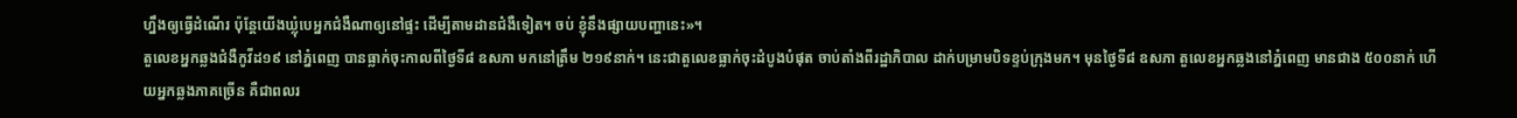ហ្នឹងឲ្យធ្វើដំណើរ ប៉ុន្តែយើងឃ្លុំបេអ្នកជំងឺណាឲ្យនៅផ្ទះ ដើម្បីតាមដានជំងឺទៀត។ ចប់ ខ្ញុំនឹងផ្សាយបញ្ហានេះ»។
តួលេខអ្នកឆ្លងជំងឺកូវីដ១៩ នៅភ្នំពេញ បានធ្លាក់ចុះកាលពីថ្ងៃទី៨ ឧសភា មកនៅត្រឹម ២១៩នាក់។ នេះជាតួលេខធ្លាក់ចុះដំបូងបំផុត ចាប់តាំងពីរដ្ឋាភិបាល ដាក់បម្រាមបិទខ្ទប់ក្រុងមក។ មុនថ្ងៃទី៨ ឧសភា តួលេខអ្នកឆ្លងនៅភ្នំពេញ មានជាង ៥០០នាក់ ហើយអ្នកឆ្លងភាគច្រើន គឺជាពលរ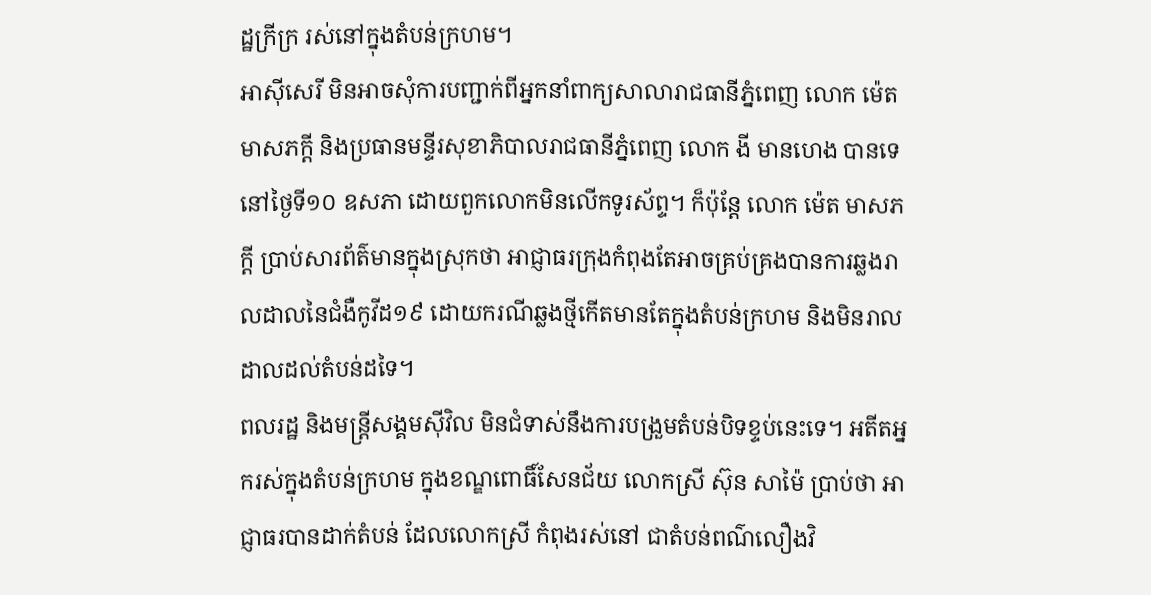ដ្ឋក្រីក្រ រស់នៅក្នុងតំបន់ក្រហម។
អាស៊ីសេរី មិនអាចសុំការបញ្ជាក់ពីអ្នកនាំពាក្យសាលារាជធានីភ្នំពេញ លោក ម៉េត មាសភក្ដី និងប្រធានមន្ទីរសុខាភិបាលរាជធានីភ្នំពេញ លោក ងី មានហេង បានទេ នៅថ្ងៃទី១០ ឧសភា ដោយពួកលោកមិនលើកទូរស័ព្ទ។ ក៏ប៉ុន្តែ លោក ម៉េត មាសភក្តី ប្រាប់សារព័ត៌មានក្នុងស្រុកថា អាជ្ញាធរក្រុងកំពុងតែអាចគ្រប់គ្រងបានការឆ្លងរាលដាលនៃជំងឺកូវីដ១៩ ដោយករណីឆ្លងថ្មីកើតមានតែក្នុងតំបន់ក្រហម និងមិនរាលដាលដល់តំបន់ដទៃ។
ពលរដ្ឋ និងមន្ត្រីសង្គមស៊ីវិល មិនជំទាស់នឹងការបង្រួមតំបន់បិទខ្ទប់នេះទេ។ អតីតអ្នករស់ក្នុងតំបន់ក្រហម ក្នុងខណ្ឌពោធិ៍សែនជ័យ លោកស្រី ស៊ុន សាម៉ៃ ប្រាប់ថា អាជ្ញាធរបានដាក់តំបន់ ដែលលោកស្រី កំពុងរស់នៅ ជាតំបន់ពណ៌លឿងវិ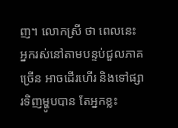ញ។ លោកស្រី ថា ពេលនេះ អ្នករស់នៅតាមបន្ទប់ជួលភាគច្រើន អាចដើរហើរ និងទៅផ្សារទិញម្ហូបបាន តែអ្នកខ្លះ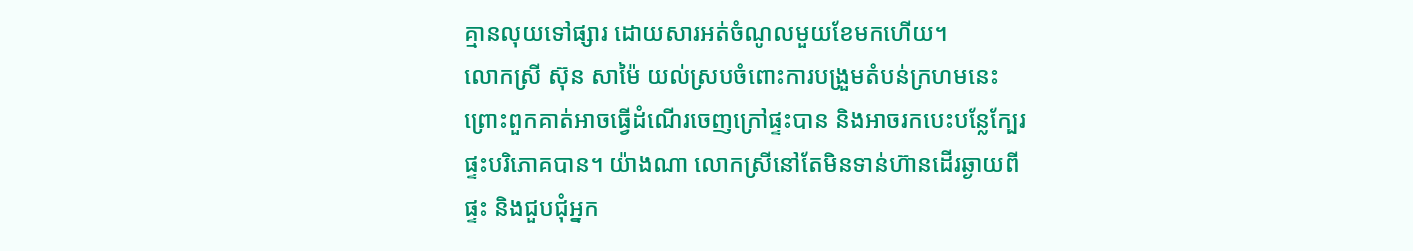គ្មានលុយទៅផ្សារ ដោយសារអត់ចំណូលមួយខែមកហើយ។
លោកស្រី ស៊ុន សាម៉ៃ យល់ស្របចំពោះការបង្រួមតំបន់ក្រហមនេះ ព្រោះពួកគាត់អាចធ្វើដំណើរចេញក្រៅផ្ទះបាន និងអាចរកបេះបន្លែក្បែរផ្ទះបរិភោគបាន។ យ៉ាងណា លោកស្រីនៅតែមិនទាន់ហ៊ានដើរឆ្ងាយពីផ្ទះ និងជួបជុំអ្នក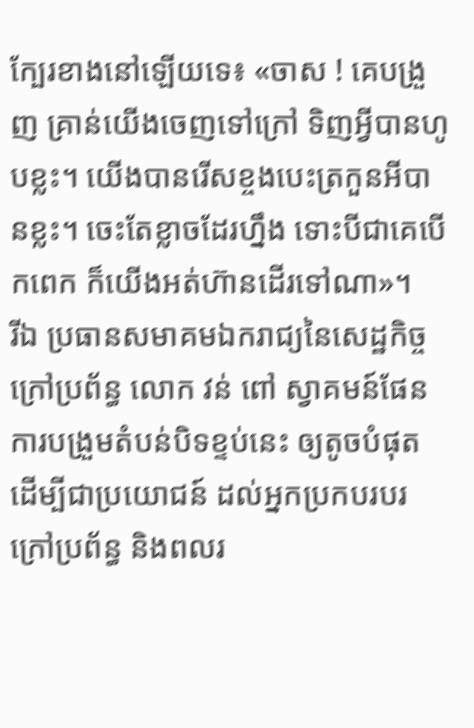ក្បែរខាងនៅឡើយទេ៖ «ចាស ! គេបង្រួញ គ្រាន់យើងចេញទៅក្រៅ ទិញអ្វីបានហូបខ្លះ។ យើងបានរើសខ្ចងបេះត្រកួនអីបានខ្លះ។ ចេះតែខ្លាចដែរហ្នឹង ទោះបីជាគេបើកពេក ក៏យើងអត់ហ៊ានដើរទៅណា»។
រីឯ ប្រធានសមាគមឯករាជ្យនៃសេដ្ឋកិច្ចក្រៅប្រព័ន្ធ លោក វន់ ពៅ ស្វាគមន៍ផែនការបង្រួមតំបន់បិទខ្ទប់នេះ ឲ្យតូចបំផុត ដើម្បីជាប្រយោជន៍ ដល់អ្នកប្រកបរបរក្រៅប្រព័ន្ធ និងពលរ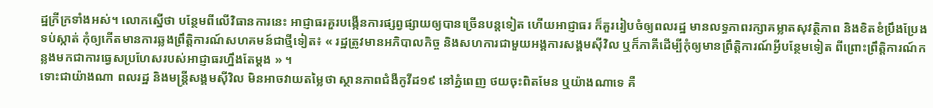ដ្ឋក្រីក្រទាំងអស់។ លោកស្នើថា បន្ថែមពីលើវិធានការនេះ អាជ្ញាធរគួរបង្កើនការផ្សព្វផ្សាយឲ្យបានច្រើនបន្តទៀត ហើយអាជ្ញាធរ ក៏គួររៀបចំឲ្យពលរដ្ឋ មានលទ្ធភាពរក្សាគម្លាតសុវត្ថិភាព និងខិតខំប្រឹងប្រែងទប់ស្កាត់ កុំឲ្យកើតមានការឆ្លងព្រឹត្តិការណ៍សហគមន៍ជាថ្មីទៀត៖ « រដ្ឋត្រូវមានអភិបាលកិច្ច និងសហការជាមួយអង្គការសង្គមស៊ីវិល ឬក៏ភាគីដើម្បីកុំឲ្យមានព្រឹត្តិការណ៍អ្វីបន្ថែមទៀត ពីព្រោះព្រឹត្តិការណ៍កន្លងមកជាការធ្វេសប្រហែសរបស់អាជ្ញាធរហ្នឹងតែម្ដង » ។
ទោះជាយ៉ាងណា ពលរដ្ឋ និងមន្ត្រីសង្គមស៊ីវិល មិនអាចវាយតម្លៃថា ស្ថានភាពជំងឺកូវីដ១៩ នៅភ្នំពេញ ថយចុះពិតមែន ឬយ៉ាងណាទេ គឺ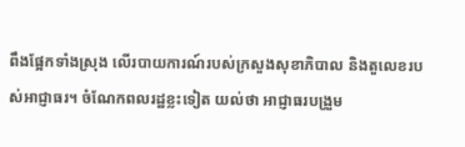ពឹងផ្អែកទាំងស្រុង លើរបាយការណ៍របស់ក្រសួងសុខាភិបាល និងតួលេខរបស់អាជ្ញាធរ។ ចំណែកពលរដ្ឋខ្លះទៀត យល់ថា អាជ្ញាធរបង្រួម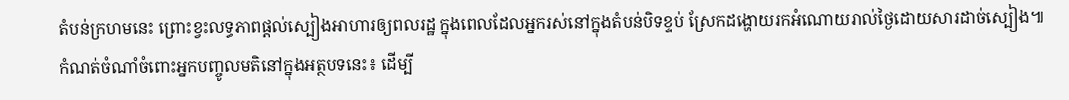តំបន់ក្រហមនេះ ព្រោះខ្វះលទ្ធភាពផ្ដល់ស្បៀងអាហារឲ្យពលរដ្ឋ ក្នុងពេលដែលអ្នករស់នៅក្នុងតំបន់បិទខ្ទប់ ស្រែកដង្ហោយរកអំណោយរាល់ថ្ងៃដោយសារដាច់ស្បៀង៕
កំណត់ចំណាំចំពោះអ្នកបញ្ចូលមតិនៅក្នុងអត្ថបទនេះ៖ ដើម្បី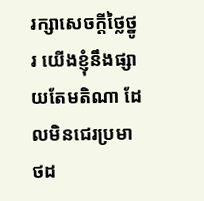រក្សាសេចក្ដីថ្លៃថ្នូរ យើងខ្ញុំនឹងផ្សាយតែមតិណា ដែលមិនជេរប្រមាថដ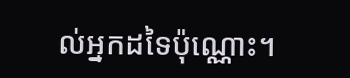ល់អ្នកដទៃប៉ុណ្ណោះ។